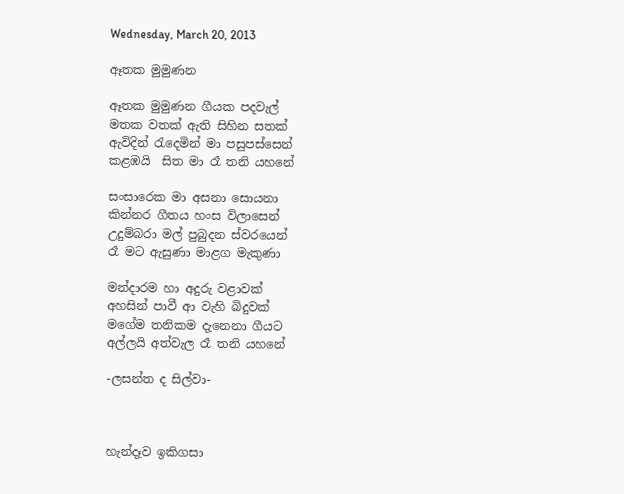Wednesday, March 20, 2013

ඈතක මුමුණන

ඈතක මුමුණන ගීයක පදවැල්
මතක වතක් ඇති සිහින සතක්
ඇවිදින් රැදෙමින් මා පසුපස්සෙන්
කළඹයි  සිත මා රෑ තනි යහනේ

සංසාරෙක මා අසනා සොයනා
කින්නර ගීතය හංස විලාසෙන්
උදුම්බරා මල් පුබුදන ස්වරයෙන්
රෑ මට ඇසුණා මාළග මැකුණා

මන්දාරම හා අදුරු වළාවක්
අහසින් පාවී ආ වැහි බිදුවක්
මගේම තනිකම දැනෙනා ගීයට
අල්ලයි අත්වැල රෑ තනි යහනේ

-ලසන්ත ද සිල්වා-



හැන්දෑව ඉකිගසා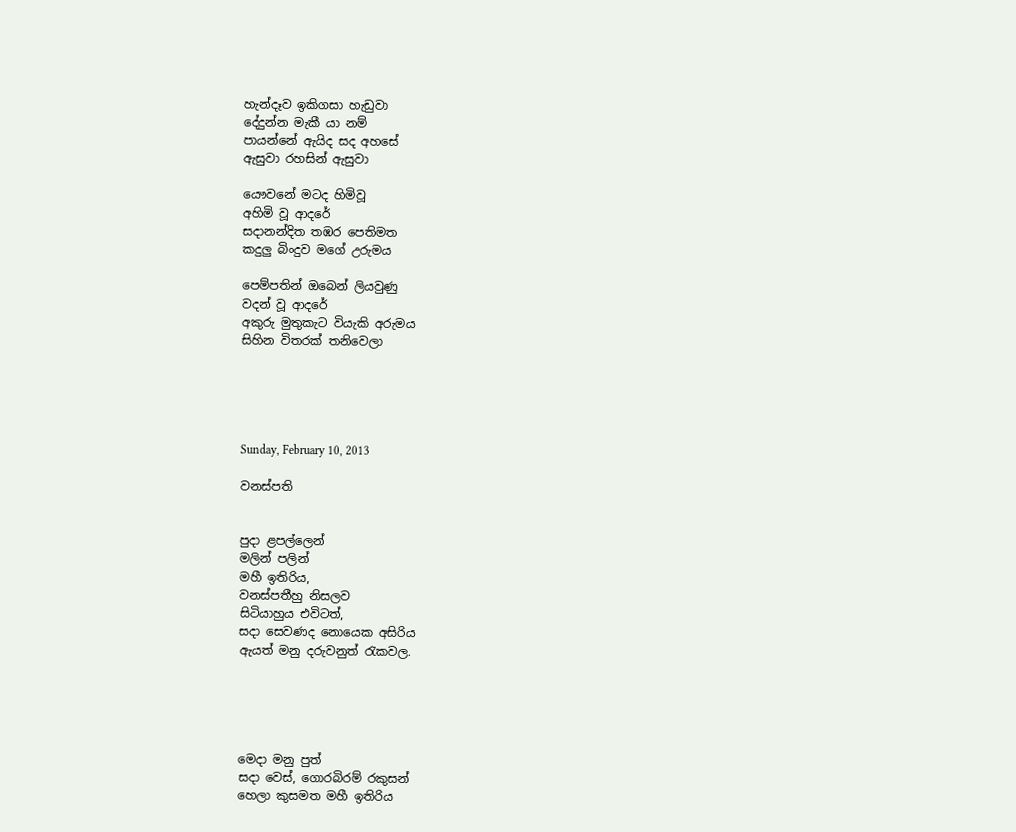හැන්දෑව ඉකිගසා හැඩුවා
දේදුන්න මැකී යා නම්
පායන්නේ ඇයිද සද අහසේ
ඇසුවා රහසින් ඇසුවා

යෞවනේ මටද හිමිවූ
අහිමි වූ ආදරේ
සදානන්දිත තඹර පෙතිමත
කදුලු බිංදුව මගේ උරුමය

පෙම්පතින් ඔබෙන් ලියවුණු
වදන් වූ ආදරේ
අකුරු මුතුකැට වියැකි අරුමය
සිහින විතරක් තනිවෙලා





Sunday, February 10, 2013

වනස්පති


පුදා ළපල්ලෙන්
මලින් පලින්
මහී ඉතිරිය,
වනස්පතීහු නිසලව
සිටියාහුය එවිටත්,
සදා සෙවණද නොයෙක අසිරිය
ඇයත් මනු දරුවනුත් රැකවල.





මෙදා මනු පුත්
සදා වෙස්, ගොරබිරම් රකුසන්
හෙලා කුසමත මහී ඉතිරිය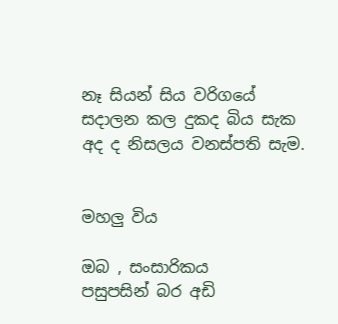නෑ සියන් සිය වරිගයේ
සදාලන කල දුකද බිය සැක
අද ද නිසලය වනස්පති සැම.


මහලු විය

ඔබ , සංසාරිකය
පසුපසින් බර අඩි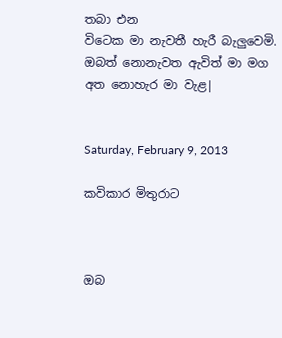තබා එන
විටෙක මා නැවතී හැරී බැලුවෙමි.
ඔබත් නොනැවත ඇවිත් මා මග
අත නොහැර මා වැළ|


Saturday, February 9, 2013

කවිකාර මිතුරාට



ඔබ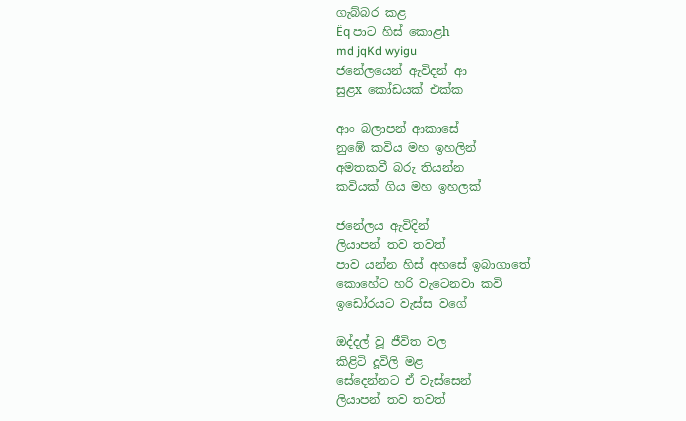ගැබ්බර කළ
Ëq පාට හිස් කොළh
md jqKd wyigu
ජනේලයෙන් ඇවිදන් ආ
සුළx කෝඩයක් එක්ක

ආං බලාපන් ආකාසේ
නුඹේ කවිය මහ ඉහලින්
අමතකවී බරු තියන්න
කවියක් ගිය මහ ඉහලක්

ජනේලය ඇවිදින්
ලියාපන් තව තවත්
පාව යන්න හිස් අහසේ ඉබාගාතේ
කොහේට හරි වැටෙනවා කවි
ඉඩෝරයට වැස්ස වගේ

ඔද්දල් වූ ජීවිත වල
කිළිටි දූවිලි මළ
සේදෙන්නට ඒ වැස්සෙන්
ලියාපන් තව තවත්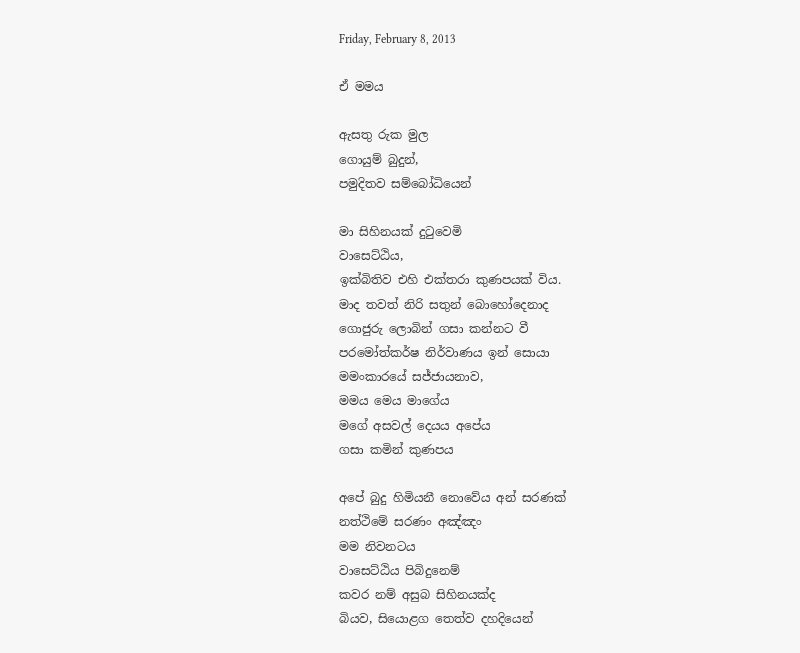Friday, February 8, 2013

ඒ මමය

ඇසතු රුක මුල
ගොයුම් බුදුන්,
පමුදිතව සම්බෝධියෙන්

මා සිහිනයක් දුටුවෙමි
වාසෙට්ඨිය,
ඉක්බිතිව එහි එක්තරා කුණපයක් විය.
මාද තවත් නිරි සතුන් බොහෝදෙනාද
ගොජුරු ලොබින් ගසා කන්නට වී
පරමෝත්කර්ෂ නිර්වාණය ඉන් සොයා
මමංකාරයේ සජ්ජායනාව,
මමය මෙය මාගේය
මගේ අසවල් දෙයය අපේය
ගසා කමින් කුණපය

අපේ බුදු හිමියනී නොවේය අන් සරණක්
නත්ථිමේ සරණං අඤ්ඤං
මම නිවනටය
වාසෙට්ඨිය පිබිදුනෙම්
කවර නම් අසුබ සිහිනයක්ද
බියව, සියොළග තෙත්ව දහදියෙන්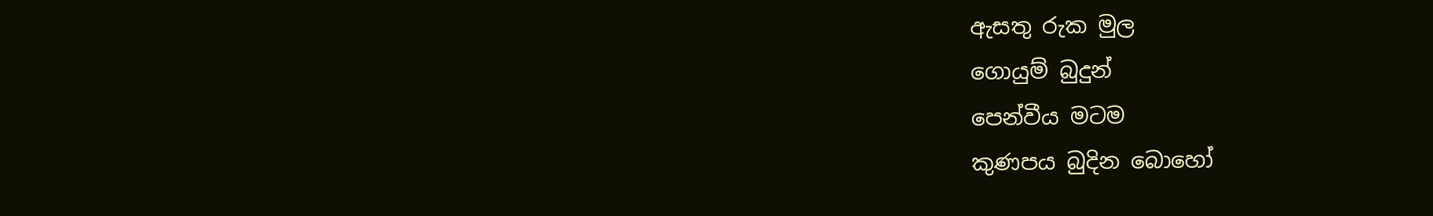ඇසතු රුක මුල
ගොයුම් බුදුන්  ‍
පෙන්වීය මටම
කුණපය බුදින බොහෝ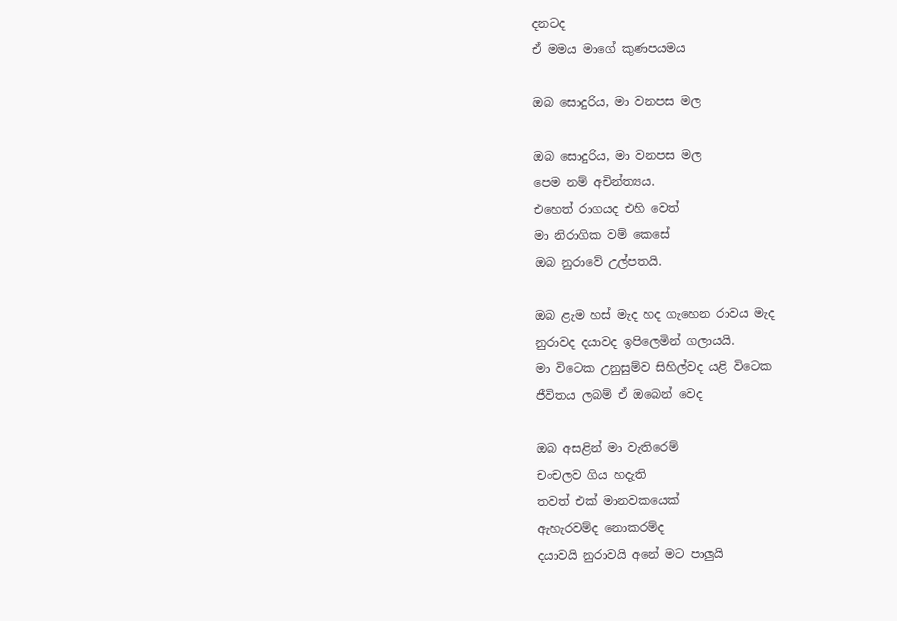දනටද
ඒ මමය මාගේ කුණපයමය

ඔබ සොදුරිය, මා වනපස මල

ඔබ සොදුරිය, මා වනපස මල
පෙම නම් අචින්ත්‍යය.
එහෙත් රාගයද එහි වෙත්
මා නිරාගික වම් කෙසේ
ඔබ නුරාවේ උල්පතයි.

ඔබ ළැම හස් මැද හද ගැහෙන රාවය මැද
නුරාවද දයාවද ඉපිලෙමින් ගලායයි.
මා විටෙක උනුසුම්ව සිහිල්වද යළි විටෙක
ජීවිතය ලබම් ඒ ඔබෙන් වෙද

ඔබ අසළින් මා වැතිරෙම්
චංචලව ගිය හදැති
තවත් එක් මානවකයෙක්
ඇහැරවම්ද නොකරම්ද
දයාවයි නුරාවයි අනේ මට පාලුයි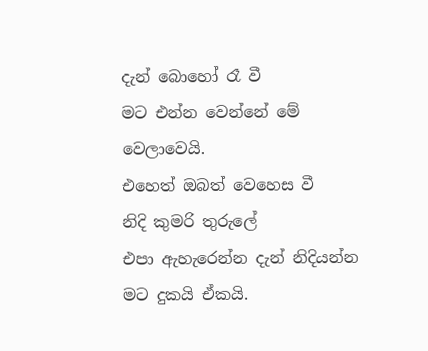දැන් බොහෝ රෑ වී
මට එන්න වෙන්නේ මේ වෙලාවෙයි.
එහෙත් ඔබත් වෙහෙස වී
නිදි කුමරි තුරුලේ
එපා ඇහැරෙන්න දැන් නිදියන්න
මට දුකයි ඒකයි.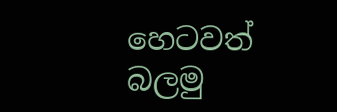හෙටවත් බලමු